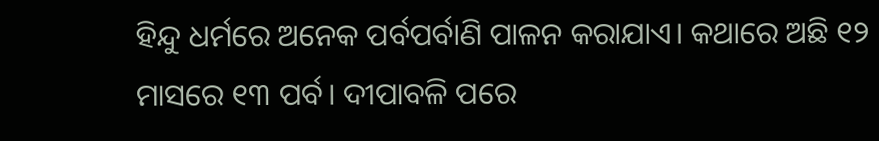ହିନ୍ଦୁ ଧର୍ମରେ ଅନେକ ପର୍ବପର୍ବାଣି ପାଳନ କରାଯାଏ। କଥାରେ ଅଛି ୧୨ ମାସରେ ୧୩ ପର୍ବ। ଦୀପାବଳି ପରେ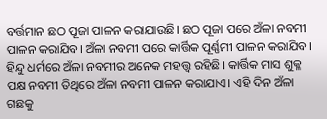ବର୍ତ୍ତମାନ ଛଠ ପୂଜା ପାଳନ କରାଯାଉଛି। ଛଠ ପୂଜା ପରେ ଅଁଳା ନବମୀ ପାଳନ କରାଯିବ। ଅଁଳା ନବମୀ ପରେ କାର୍ତ୍ତିକ ପୂର୍ଣ୍ଣମୀ ପାଳନ କରାଯିବ। ହିନ୍ଦୁ ଧର୍ମରେ ଅଁଳା ନବମୀର ଅନେକ ମହତ୍ତ୍ୱ ରହିଛି। କାର୍ତ୍ତିକ ମାସ ଶୁକ୍ଳ ପକ୍ଷ ନବମୀ ତିଥିରେ ଅଁଳା ନବମୀ ପାଳନ କରାଯାଏ। ଏହି ଦିନ ଅଁଳା ଗଛକୁ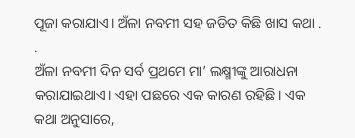ପୂଜା କରାଯାଏ। ଅଁଳା ନବମୀ ସହ ଜଡିତ କିଛି ଖାସ କଥା . .
ଅଁଳା ନବମୀ ଦିନ ସର୍ବ ପ୍ରଥମେ ମା’ ଲକ୍ଷ୍ମୀଙ୍କୁ ଆରାଧନା କରାଯାଇଥାଏ। ଏହା ପଛରେ ଏକ କାରଣ ରହିଛି। ଏକ କଥା ଅନୁସାରେ,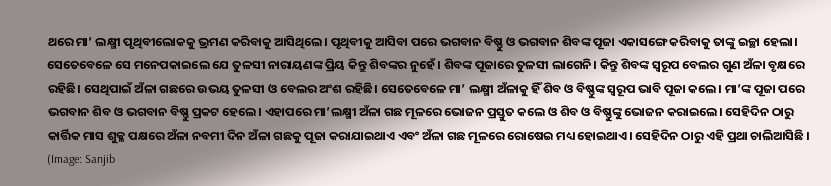ଥରେ ମା’ ଲକ୍ଷ୍ମୀ ପୃଥିବୀଲୋକକୁ ଭ୍ରମଣ କରିବାକୁ ଆସିଥିଲେ। ପୃଥିବୀକୁ ଆସିବା ପରେ ଭଗବାନ ବିଷ୍ଣୁ ଓ ଭଗବାନ ଶିବଙ୍କ ପୂଜା ଏକାସଙ୍ଗେ କରିବାକୁ ତାଙ୍କୁ ଇଚ୍ଛା ହେଲା। ସେତେବେଳେ ସେ ମନେପକାଇଲେ ଯେ ତୁଳସୀ ନାରାୟଣଙ୍କ ପ୍ରିୟ କିନ୍ତୁ ଶିବଙ୍କର ନୁହେଁ। ଶିବଙ୍କ ପୂଜାରେ ତୁଳସୀ ଲାଗେନି। କିନ୍ତୁ ଶିବଙ୍କ ସ୍ୱରୂପ ବେଲର ଗୁଣ ଅଁଳା ବୃକ୍ଷରେ ରହିଛି। ସେଥିପାଇଁ ଅଁଳା ଗଛରେ ଉଭୟ ତୁଳସୀ ଓ ବେଲର ଅଂଶ ରହିଛି। ସେତେବେଳେ ମା’ ଲକ୍ଷ୍ମୀ ଅଁଳାକୁ ହିଁ ଶିବ ଓ ବିଷ୍ଣୁଙ୍କ ସ୍ୱରୂପ ଭାବି ପୂଜା କଲେ। ମା’ଙ୍କ ପୂଜା ପରେ ଭଗବାନ ଶିବ ଓ ଭଗବାନ ବିଷ୍ଣୁ ପ୍ରକଟ ହେଲେ। ଏହାପରେ ମା’ଲକ୍ଷ୍ମୀ ଅଁଳା ଗଛ ମୂଳରେ ଭୋଜନ ପ୍ରସ୍ତୁତ କଲେ ଓ ଶିବ ଓ ବିଷ୍ଣୁଙ୍କୁ ଭୋଜନ କରାଇଲେ। ସେହିଦିନ ଠାରୁ କାର୍ତ୍ତିକ ମାସ ଶୁକ୍ଳ ପକ୍ଷରେ ଅଁଳା ନବମୀ ଦିନ ଅଁଳା ଗଛକୁ ପୂଜା କରାଯାଇଥାଏ ଏବଂ ଅଁଳା ଗଛ ମୂଳରେ ରୋଷେଇ ମଧ୍ୟ ହୋଇଥାଏ। ସେହିଦିନ ଠାରୁ ଏହି ପ୍ରଥା ଚାଲିଆସିଛି ।
(Image: Sanjib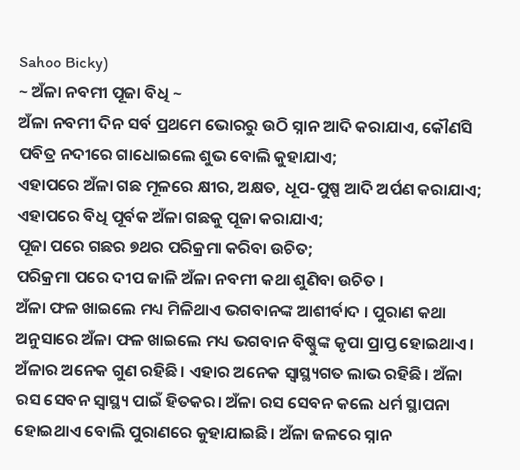Sahoo Bicky)
~ ଅଁଳା ନବମୀ ପୂଜା ବିଧି ~
ଅଁଳା ନବମୀ ଦିନ ସର୍ବ ପ୍ରଥମେ ଭୋରରୁ ଉଠି ସ୍ନାନ ଆଦି କରାଯାଏ, କୌଣସି ପବିତ୍ର ନଦୀରେ ଗାଧୋଇଲେ ଶୁଭ ବୋଲି କୁହାଯାଏ;
ଏହାପରେ ଅଁଳା ଗଛ ମୂଳରେ କ୍ଷୀର, ଅକ୍ଷତ, ଧୂପ-ପୁଷ୍ପ ଆଦି ଅର୍ପଣ କରାଯାଏ;
ଏହାପରେ ବିଧି ପୂର୍ବକ ଅଁଳା ଗଛକୁ ପୂଜା କରାଯାଏ;
ପୂଜା ପରେ ଗଛର ୭ଥର ପରିକ୍ରମା କରିବା ଉଚିତ;
ପରିକ୍ରମା ପରେ ଦୀପ ଜାଳି ଅଁଳା ନବମୀ କଥା ଶୁଣିବା ଉଚିତ ।
ଅଁଳା ଫଳ ଖାଇଲେ ମଧ୍ୟ ମିଳିଥାଏ ଭଗବାନଙ୍କ ଆଶୀର୍ବାଦ । ପୁରାଣ କଥା ଅନୁସାରେ ଅଁଳା ଫଳ ଖାଇଲେ ମଧ୍ୟ ଭଗବାନ ବିଷ୍ଣୁଙ୍କ କୃପା ପ୍ରାପ୍ତ ହୋଇଥାଏ। ଅଁଳାର ଅନେକ ଗୁଣ ରହିଛି। ଏହାର ଅନେକ ସ୍ୱାସ୍ଥ୍ୟଗତ ଲାଭ ରହିଛି। ଅଁଳା ରସ ସେବନ ସ୍ୱାସ୍ଥ୍ୟ ପାଇଁ ହିତକର। ଅଁଳା ରସ ସେବନ କଲେ ଧର୍ମ ସ୍ଥାପନା ହୋଇଥାଏ ବୋଲି ପୁରାଣରେ କୁହାଯାଇଛି। ଅଁଳା ଜଳରେ ସ୍ନାନ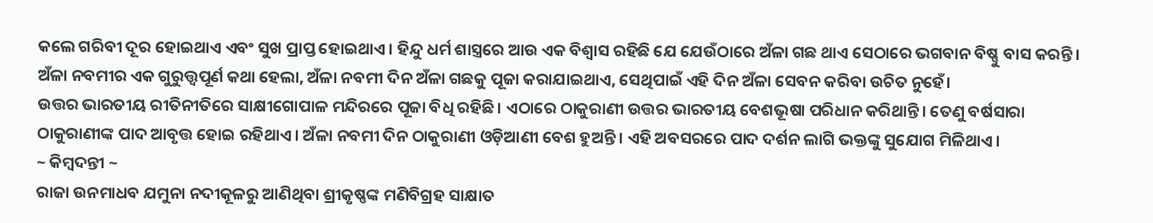କଲେ ଗରିବୀ ଦୂର ହୋଇଥାଏ ଏବଂ ସୁଖ ପ୍ରାପ୍ତ ହୋଇଥାଏ। ହିନ୍ଦୁ ଧର୍ମ ଶାସ୍ତ୍ରରେ ଆଉ ଏକ ବିଶ୍ୱାସ ରହିଛି ଯେ ଯେଉଁଠାରେ ଅଁଳା ଗଛ ଥାଏ ସେଠାରେ ଭଗବାନ ବିଷ୍ଣୁ ବାସ କରନ୍ତି। ଅଁଳା ନବମୀର ଏକ ଗୁରୁତ୍ତ୍ୱପୂର୍ଣ କଥା ହେଲା, ଅଁଳା ନବମୀ ଦିନ ଅଁଳା ଗଛକୁ ପୂଜା କରାଯାଇଥାଏ, ସେଥିପାଇଁ ଏହି ଦିନ ଅଁଳା ସେବନ କରିବା ଉଚିତ ନୁହେଁ।
ଉତ୍ତର ଭାରତୀୟ ରୀତିନୀତିରେ ସାକ୍ଷୀଗୋପାଳ ମନ୍ଦିରରେ ପୂଜା ବିଧି ରହିଛି। ଏଠାରେ ଠାକୁରାଣୀ ଉତ୍ତର ଭାରତୀୟ ବେଶଭୂଷା ପରିଧାନ କରିଥାନ୍ତି। ତେଣୁ ବର୍ଷସାରା ଠାକୁରାଣୀଙ୍କ ପାଦ ଆବୃତ୍ତ ହୋଇ ରହିଥାଏ। ଅଁଳା ନବମୀ ଦିନ ଠାକୁରାଣୀ ଓଡ଼ିଆଣୀ ବେଶ ହୁଅନ୍ତି। ଏହି ଅବସରରେ ପାଦ ଦର୍ଶନ ଲାଗି ଭକ୍ତଙ୍କୁ ସୁଯୋଗ ମିଳିଥାଏ।
~ କିମ୍ବଦନ୍ତୀ ~
ରାଜା ଉନମାଧବ ଯମୁନା ନଦୀକୂଳରୁ ଆଣିଥିବା ଶ୍ରୀକୃଷ୍ଣଙ୍କ ମଣିବିଗ୍ରହ ସାକ୍ଷାତ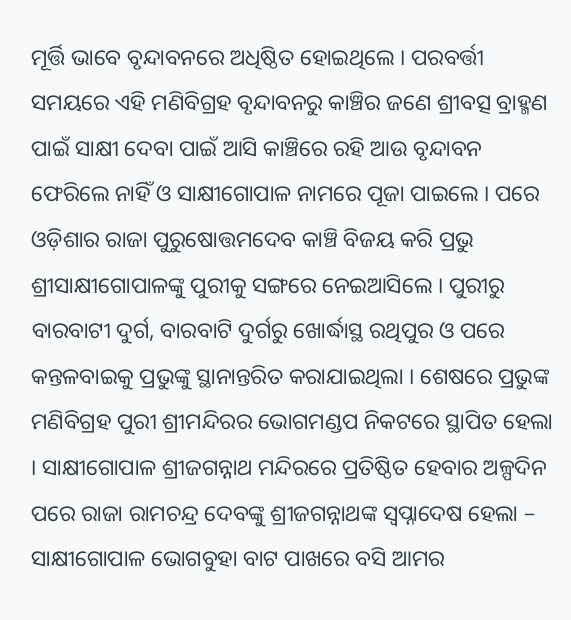ମୂର୍ତ୍ତି ଭାବେ ବୃନ୍ଦାବନରେ ଅଧିଷ୍ଠିତ ହୋଇଥିଲେ । ପରବର୍ତ୍ତୀ ସମୟରେ ଏହି ମଣିବିଗ୍ରହ ବୃନ୍ଦାବନରୁ କାଞ୍ଚିର ଜଣେ ଶ୍ରୀବତ୍ସ ବ୍ରାହ୍ମଣ ପାଇଁ ସାକ୍ଷୀ ଦେବା ପାଇଁ ଆସି କାଞ୍ଚିରେ ରହି ଆଉ ବୃନ୍ଦାବନ ଫେରିଲେ ନାହିଁ ଓ ସାକ୍ଷୀଗୋପାଳ ନାମରେ ପୂଜା ପାଇଲେ । ପରେ ଓଡ଼ିଶାର ରାଜା ପୁରୁଷୋତ୍ତମଦେବ କାଞ୍ଚି ବିଜୟ କରି ପ୍ରଭୁ ଶ୍ରୀସାକ୍ଷୀଗୋପାଳଙ୍କୁ ପୁରୀକୁ ସଙ୍ଗରେ ନେଇଆସିଲେ । ପୁରୀରୁ ବାରବାଟୀ ଦୁର୍ଗ, ବାରବାଟି ଦୁର୍ଗରୁ ଖୋର୍ଦ୍ଧାସ୍ଥ ରଥିପୁର ଓ ପରେ କନ୍ତଳବାଇକୁ ପ୍ରଭୁଙ୍କୁ ସ୍ଥାନାନ୍ତରିତ କରାଯାଇଥିଲା । ଶେଷରେ ପ୍ରଭୁଙ୍କ ମଣିବିଗ୍ରହ ପୁରୀ ଶ୍ରୀମନ୍ଦିରର ଭୋଗମଣ୍ଡପ ନିକଟରେ ସ୍ଥାପିତ ହେଲା । ସାକ୍ଷୀଗୋପାଳ ଶ୍ରୀଜଗନ୍ନାଥ ମନ୍ଦିରରେ ପ୍ରତିଷ୍ଠିତ ହେବାର ଅଳ୍ପଦିନ ପରେ ରାଜା ରାମଚନ୍ଦ୍ର ଦେବଙ୍କୁ ଶ୍ରୀଜଗନ୍ନାଥଙ୍କ ସ୍ୱପ୍ନାଦେଷ ହେଲା – ସାକ୍ଷୀଗୋପାଳ ଭୋଗବୁହା ବାଟ ପାଖରେ ବସି ଆମର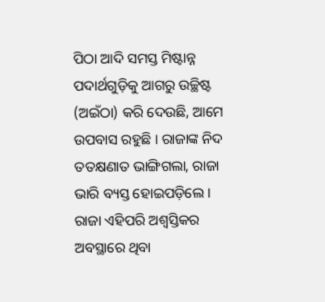ପିଠା ଆଦି ସମସ୍ତ ମିଷ୍ଟାନ୍ନ ପଦାର୍ଥଗୁଡ଼ିକୁ ଆଗରୁ ଉଚ୍ଛିଷ୍ଟ (ଅଇଁଠା) କରି ଦେଉଛି, ଆମେ ଉପବାସ ରହୁଛି । ରାଜାଙ୍କ ନିଦ ତତକ୍ଷଣାତ ଭାଙ୍ଗିଗଲା, ରାଜା ଭାରି ବ୍ୟସ୍ତ ହୋଇପଡ଼ିଲେ । ରାଜା ଏହିପରି ଅଶ୍ୱସ୍ତିକର ଅବସ୍ଥାରେ ଥିବା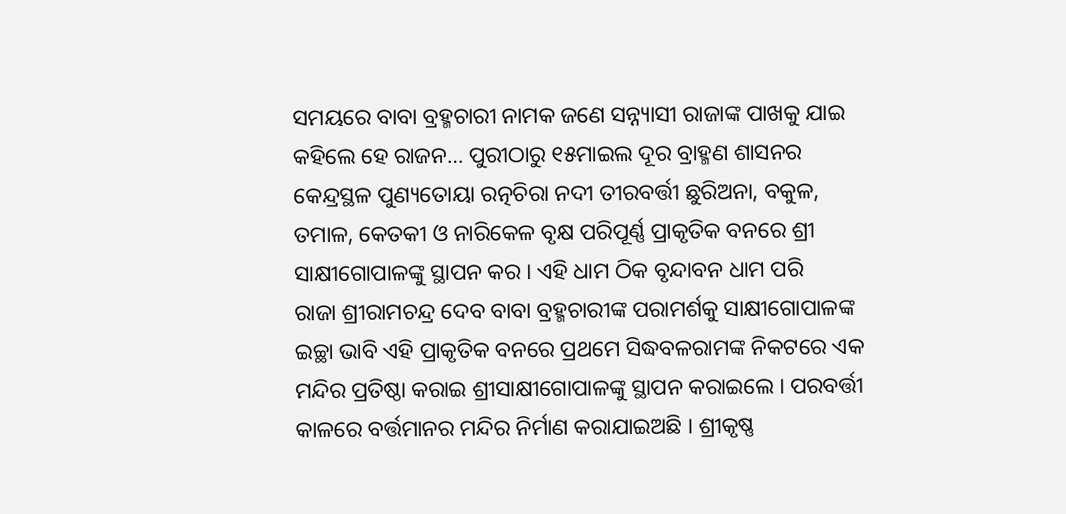ସମୟରେ ବାବା ବ୍ରହ୍ମଚାରୀ ନାମକ ଜଣେ ସନ୍ନ୍ୟାସୀ ରାଜାଙ୍କ ପାଖକୁ ଯାଇ କହିଲେ ହେ ରାଜନ… ପୁରୀଠାରୁ ୧୫ମାଇଲ ଦୂର ବ୍ରାହ୍ମଣ ଶାସନର କେନ୍ଦ୍ରସ୍ଥଳ ପୁଣ୍ୟତୋୟା ରତ୍ନଚିରା ନଦୀ ତୀରବର୍ତ୍ତୀ ଛୁରିଅନା, ବକୁଳ, ତମାଳ, କେତକୀ ଓ ନାରିକେଳ ବୃକ୍ଷ ପରିପୂର୍ଣ୍ଣ ପ୍ରାକୃତିକ ବନରେ ଶ୍ରୀ ସାକ୍ଷୀଗୋପାଳଙ୍କୁ ସ୍ଥାପନ କର । ଏହି ଧାମ ଠିକ ବୃନ୍ଦାବନ ଧାମ ପରି
ରାଜା ଶ୍ରୀରାମଚନ୍ଦ୍ର ଦେବ ବାବା ବ୍ରହ୍ମଚାରୀଙ୍କ ପରାମର୍ଶକୁ ସାକ୍ଷୀଗୋପାଳଙ୍କ ଇଚ୍ଛା ଭାବି ଏହି ପ୍ରାକୃତିକ ବନରେ ପ୍ରଥମେ ସିଦ୍ଧବଳରାମଙ୍କ ନିକଟରେ ଏକ ମନ୍ଦିର ପ୍ରତିଷ୍ଠା କରାଇ ଶ୍ରୀସାକ୍ଷୀଗୋପାଳଙ୍କୁ ସ୍ଥାପନ କରାଇଲେ । ପରବର୍ତ୍ତୀ କାଳରେ ବର୍ତ୍ତମାନର ମନ୍ଦିର ନିର୍ମାଣ କରାଯାଇଅଛି । ଶ୍ରୀକୃଷ୍ଣ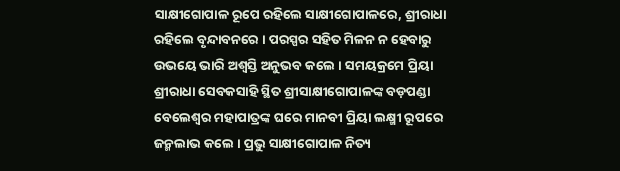ସାକ୍ଷୀଗୋପାଳ ରୂପେ ରହିଲେ ସାକ୍ଷୀଗୋପାଳରେ, ଶ୍ରୀରାଧା ରହିଲେ ବୃନ୍ଦାବନରେ । ପରସ୍ପର ସହିତ ମିଳନ ନ ହେବାରୁ ଉଭୟେ ଭାରି ଅଶ୍ୱସ୍ତି ଅନୁଭବ କଲେ । ସମୟକ୍ରମେ ପ୍ରିୟା ଶ୍ରୀରାଧା ସେବକସାହି ସ୍ଥିତ ଶ୍ରୀସାକ୍ଷୀଗୋପାଳଙ୍କ ବଡ଼ପଣ୍ଡା ବେଲେଶ୍ୱର ମହାପାତ୍ରଙ୍କ ଘରେ ମାନବୀ ପ୍ରିୟା ଲକ୍ଷ୍ମୀ ରୂପରେ ଜନ୍ମଲାଭ କଲେ । ପ୍ରଭୁ ସାକ୍ଷୀଗୋପାଳ ନିତ୍ୟ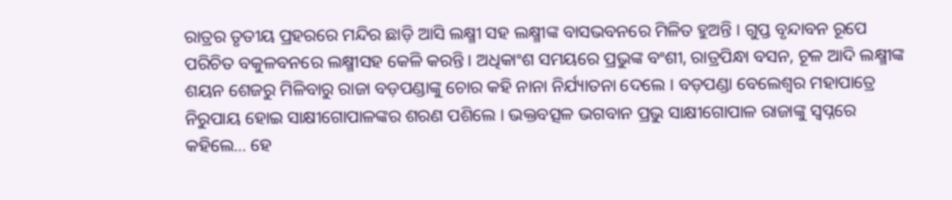ରାତ୍ରର ତୃତୀୟ ପ୍ରହରରେ ମନ୍ଦିର ଛାଡ଼ି ଆସି ଲକ୍ଷ୍ମୀ ସହ ଲକ୍ଷ୍ମୀଙ୍କ ବାସଭବନରେ ମିଳିତ ହୁଅନ୍ତି । ଗୁପ୍ତ ବୃନ୍ଦାବନ ରୂପେ ପରିଚିତ ବକୁଳବନରେ ଲକ୍ଷ୍ମୀସହ କେଳି କରନ୍ତି । ଅଧିକାଂଶ ସମୟରେ ପ୍ରଭୁଙ୍କ ବଂଶୀ, ରାତ୍ରପିନ୍ଧା ବସନ, ଚୂଳ ଆଦି ଲକ୍ଷ୍ମୀଙ୍କ ଶୟନ ଶେଜରୁ ମିଳିବାରୁ ରାଜା ବଡ଼ପଣ୍ଡାଙ୍କୁ ଚୋର କହି ନାନା ନିର୍ଯ୍ୟାତନା ଦେଲେ । ବଡ଼ପଣ୍ଡା ବେଲେଶ୍ୱର ମହାପାତ୍ରେ ନିରୁପାୟ ହୋଇ ସାକ୍ଷୀଗୋପାଳଙ୍କର ଶରଣ ପଶିଲେ । ଭକ୍ତବତ୍ସଳ ଭଗବାନ ପ୍ରଭୁ ସାକ୍ଷୀଗୋପାଳ ରାଜାଙ୍କୁ ସ୍ୱପ୍ନରେ କହିଲେ… ହେ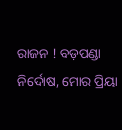ରାଜନ ! ବଡ଼ପଣ୍ଡା ନିର୍ଦୋଷ, ମୋର ପ୍ରିୟା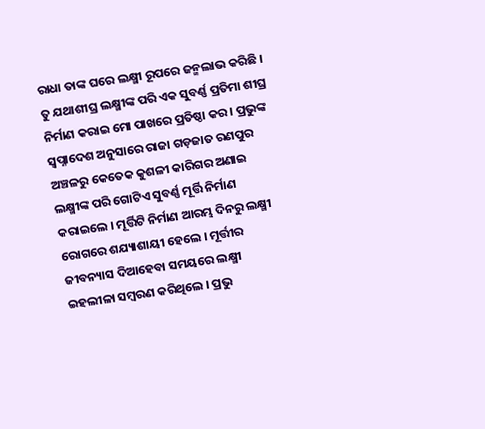ରାଧା ତାଙ୍କ ଘରେ ଲକ୍ଷ୍ମୀ ରୂପରେ ଜନ୍ମଲାଭ କରିଛି । ତୁ ଯଥାଶୀଘ୍ର ଲକ୍ଷ୍ମୀଙ୍କ ପରି ଏକ ସୁବର୍ଣ୍ଣ ପ୍ରତିମା ଶୀଘ୍ର ନିର୍ମାଣ କରାଇ ମୋ ପାଖରେ ପ୍ରତିଷ୍ଠା କର । ପ୍ରଭୁଙ୍କ ସ୍ୱପ୍ନାଦେଶ ଅନୁସାରେ ରାଜା ଗଡ଼ଜାତ ରଣପୁର ଅଞ୍ଚଳରୁ କେତେକ କୁଶଳୀ କାରିଗର ଅଣାଇ ଲକ୍ଷ୍ମୀଙ୍କ ପରି ଗୋଟିଏ ସୁବର୍ଣ୍ଣ ମୂର୍ତ୍ତି ନିର୍ମାଣ କରାଇଲେ । ମୂର୍ତ୍ତିଟି ନିର୍ମାଣ ଆରମ୍ଭ ଦିନରୁ ଲକ୍ଷ୍ମୀ ରୋଗରେ ଶଯ୍ୟାଶାୟୀ ହେଲେ । ମୂର୍ତ୍ତୀର ଜୀବନ୍ୟାସ ଦିଆହେବା ସମୟରେ ଲକ୍ଷ୍ମୀ ଇହଲୀଳା ସମ୍ବରଣ କରିଥିଲେ । ପ୍ରଭୁ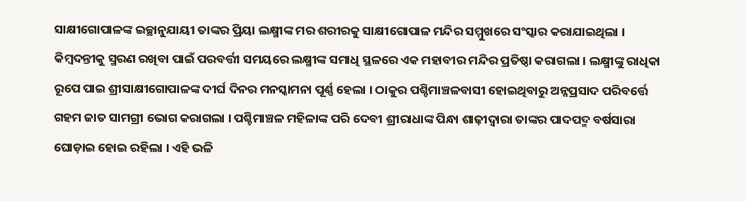ସାକ୍ଷୀଗୋପାଳଙ୍କ ଇଚ୍ଛାନୁଯାୟୀ ତାଙ୍କର ପ୍ରିୟା ଲକ୍ଷ୍ମୀଙ୍କ ମର ଶରୀରକୁ ସାକ୍ଷୀଗୋପାଳ ମନ୍ଦିର ସମ୍ମୁଖରେ ସଂସ୍କାର କରାଯାଇଥିଲା ।
କିମ୍ବଦନ୍ତୀକୁ ସ୍ମରଣ ରଖିବା ପାଇଁ ପରବର୍ତ୍ତୀ ସମୟରେ ଲକ୍ଷ୍ମୀଙ୍କ ସମାଧି ସ୍ଥଳରେ ଏକ ମହାବୀର ମନ୍ଦିର ପ୍ରତିଷ୍ଠା କରାଗଲା । ଲକ୍ଷ୍ମୀଙ୍କୁ ରାଧିକା ରୂପେ ପାଇ ଶ୍ରୀସାକ୍ଷୀଗୋପାଳଙ୍କ ଦୀର୍ଘ ଦିନର ମନସ୍କାମନା ପୂର୍ଣ୍ଣ ହେଲା । ଠାକୁର ପଶ୍ଚିମାଞ୍ଚଳବାସୀ ହୋଇଥିବାରୁ ଅନ୍ନପ୍ରସାଦ ପରିବର୍ତ୍ତେ ଗହମ ଜାତ ସାମଗ୍ରୀ ଭୋଗ କରାଗଲା । ପଶ୍ଚିମାଞ୍ଚଳ ମହିଳାଙ୍କ ପରି ଦେବୀ ଶ୍ରୀରାଧାଙ୍କ ପିନ୍ଧା ଶାଢ଼ୀଦ୍ୱାରା ତାଙ୍କର ପାଦପଦ୍ମ ବର୍ଷସାରା ଘୋଡ଼ାଇ ହୋଇ ରହିଲା । ଏହି ଭଳି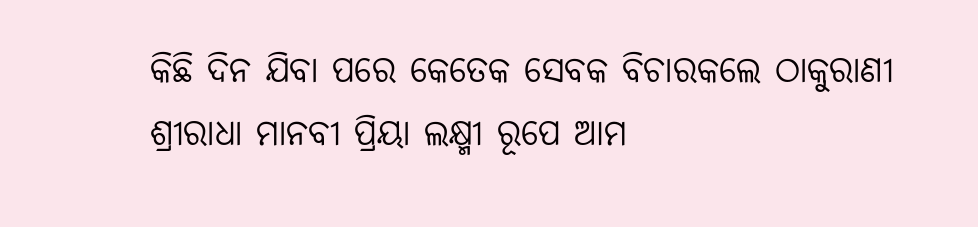କିଛି ଦିନ ଯିବା ପରେ କେତେକ ସେବକ ବିଚାରକଲେ ଠାକୁରାଣୀ ଶ୍ରୀରାଧା ମାନବୀ ପ୍ରିୟା ଲକ୍ଷ୍ମୀ ରୂପେ ଆମ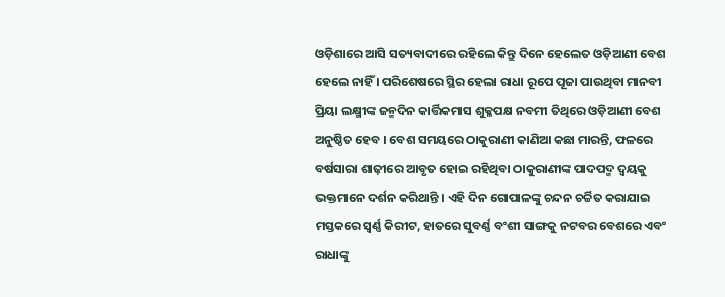ଓଡ଼ିଶାରେ ଆସି ସତ୍ୟବାଦୀରେ ରହିଲେ କିନ୍ତୁ ଦିନେ ହେଲେତ ଓଡ଼ିଆଣୀ ବେଶ ହେଲେ ନାହିଁ । ପରିଶେଷରେ ସ୍ଥିର ହେଲା ରାଧା ରୂପେ ପୂଜା ପାଉଥିବା ମାନବୀ ପ୍ରିୟା ଲକ୍ଷ୍ମୀଙ୍କ ଜନ୍ମଦିନ କାର୍ତ୍ତିକମାସ ଶୁକ୍ଳପକ୍ଷ ନବମୀ ତିଥିରେ ଓଡ଼ିଆଣୀ ବେଶ ଅନୁଷ୍ଠିତ ହେବ । ବେଶ ସମୟରେ ଠାକୁରାଣୀ କାଣିଆ କଛା ମାରନ୍ତି, ଫଳରେ ବର୍ଷସାରା ଶାଢ଼ୀରେ ଆବୃତ ହୋଇ ରହିଥିବା ଠାକୁରାଣୀଙ୍କ ପାଦପଦ୍ମ ଦ୍ୱୟକୁ ଭକ୍ତମାନେ ଦର୍ଶନ କରିଥାନ୍ତି । ଏହି ଦିନ ଗୋପାଳଙ୍କୁ ଚନ୍ଦନ ଚର୍ଚ୍ଚିତ କରାଯାଇ ମସ୍ତକରେ ସ୍ୱର୍ଣ୍ଣ କିରୀଟ, ହାତରେ ସୁବର୍ଣ୍ଣ ବଂଶୀ ସାଙ୍ଗକୁ ନଟବର ବେଶରେ ଏବଂ ରାଧାଙ୍କୁ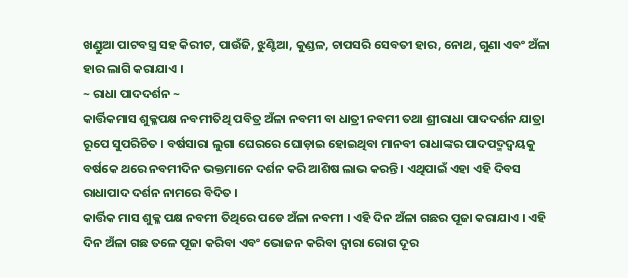ଖଣ୍ଡୁଆ ପାଟବସ୍ତ୍ର ସହ କିରୀଟ, ପାଉଁଜି, ଝୁଣ୍ଟିଆ, କୁଣ୍ଡଳ, ଚାପସରି ସେବତୀ ହାର, ନୋଥ, ଗୁଣା ଏବଂ ଅଁଳା ହାର ଲାଗି କରାଯାଏ ।
~ ରାଧା ପାଦଦର୍ଶନ ~
କାର୍ତ୍ତିକମାସ ଶୁକ୍ଳପକ୍ଷ ନବମୀତିଥି ପବିତ୍ର ଅଁଳା ନବମୀ ବା ଧାତ୍ରୀ ନବମୀ ତଥା ଶ୍ରୀରାଧା ପାଦଦର୍ଶନ ଯାତ୍ରା ରୂପେ ସୁପରିଚିତ । ବର୍ଷସାରା ଲୁଗା ଘେରରେ ଘୋଡ଼ାଇ ହୋଇଥିବା ମାନବୀ ରାଧାଙ୍କର ପାଦପଦ୍ମଦ୍ୱୟକୁ ବର୍ଷକେ ଥରେ ନବମୀଦିନ ଭକ୍ତମାନେ ଦର୍ଶନ କରି ଆଶିଷ ଲାଭ କରନ୍ତି । ଏଥିପାଇଁ ଏହା ଏହି ଦିବସ ରାଧାପାଦ ଦର୍ଶନ ନାମରେ ବିଦିତ ।
କାର୍ତ୍ତିକ ମାସ ଶୁକ୍ଳ ପକ୍ଷ ନବମୀ ତିଥିରେ ପଡେ ଅଁଳା ନବମୀ । ଏହି ଦିନ ଅଁଳା ଗଛର ପୂଜା କରାଯାଏ । ଏହି ଦିନ ଅଁଳା ଗଛ ତଳେ ପୂଜା କରିବା ଏବଂ ଭୋଜନ କରିବା ଦ୍ୱାରା ରୋଗ ଦୂର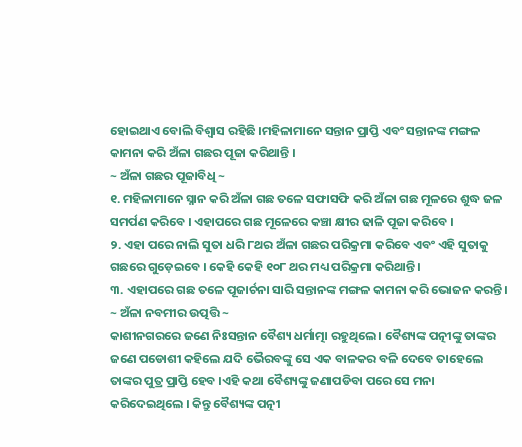ହୋଇଥାଏ ବୋଲି ବିଶ୍ୱାସ ରହିଛି ।ମହିଳାମାନେ ସନ୍ତାନ ପ୍ରାପ୍ତି ଏବଂ ସନ୍ତାନଙ୍କ ମଙ୍ଗଳ କାମନା କରି ଅଁଳା ଗଛର ପୂଜା କରିଥାନ୍ତି ।
~ ଅଁଳା ଗଛର ପୂଜାବିଧି ~
୧. ମହିଳାମାନେ ସ୍ନାନ କରି ଅଁଳା ଗଛ ତଳେ ସଫାସଫି କରି ଅଁଳା ଗଛ ମୂଳରେ ଶୁଦ୍ଧ ଜଳ ସମର୍ପଣ କରିବେ । ଏହାପରେ ଗଛ ମୂଳେରେ କଞ୍ଚା କ୍ଷୀର ଢାଳି ପୂଜା କରିବେ ।
୨. ଏହା ପରେ ନାଲି ସୁତା ଧରି ୮ଥର ଅଁଳା ଗଛର ପରିକ୍ରମା କରିବେ ଏବଂ ଏହି ସୁତାକୁ ଗଛରେ ଗୁଡ଼େଇବେ । କେହି କେହି ୧୦୮ ଥର ମଧ୍ୟ ପରିକ୍ରମା କରିଥାନ୍ତି ।
୩. ଏହାପରେ ଗଛ ତଳେ ପୂଜାର୍ଚନା ସାରି ସନ୍ତାନଙ୍କ ମଙ୍ଗଳ କାମନା କରି ଭୋଜନ କରନ୍ତି।
~ ଅଁଳା ନବମୀର ଉତ୍ପତ୍ତି ~
କାଶୀନଗରରେ ଜଣେ ନିଃସନ୍ତାନ ବୈଶ୍ୟ ଧର୍ମାତ୍ମା ରହୁଥିଲେ । ବୈଶ୍ୟଙ୍କ ପତ୍ନୀଙ୍କୁ ତାଙ୍କର ଜଣେ ପଡୋଶୀ କହିଲେ ଯଦି ଭୈରବଙ୍କୁ ସେ ଏକ ବାଳକର ବଳି ଦେବେ ତାହେଲେ ତାଙ୍କର ପୁତ୍ର ପ୍ରାପ୍ତି ହେବ ।ଏହି କଥା ବୈଶ୍ୟଙ୍କୁ ଜଣାପଡିବା ପରେ ସେ ମନା କରିଦେଇଥିଲେ । କିନ୍ତୁ ବୈଶ୍ୟଙ୍କ ପତ୍ନୀ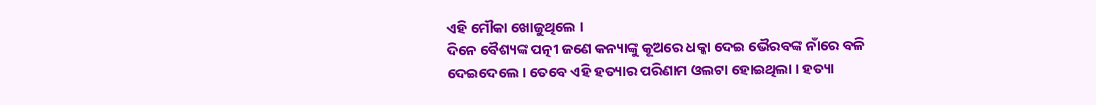ଏହି ମୌକା ଖୋଜୁଥିଲେ ।
ଦିନେ ବୈଶ୍ୟଙ୍କ ପତ୍ନୀ ଜଣେ କନ୍ୟାଙ୍କୁ କୂଅରେ ଧକ୍କା ଦେଇ ଭୈରବଙ୍କ ନାଁରେ ବଳି ଦେଇଦେଲେ । ତେବେ ଏହି ହତ୍ୟାର ପରିଣାମ ଓଲଟା ହୋଇଥିଲା । ହତ୍ୟା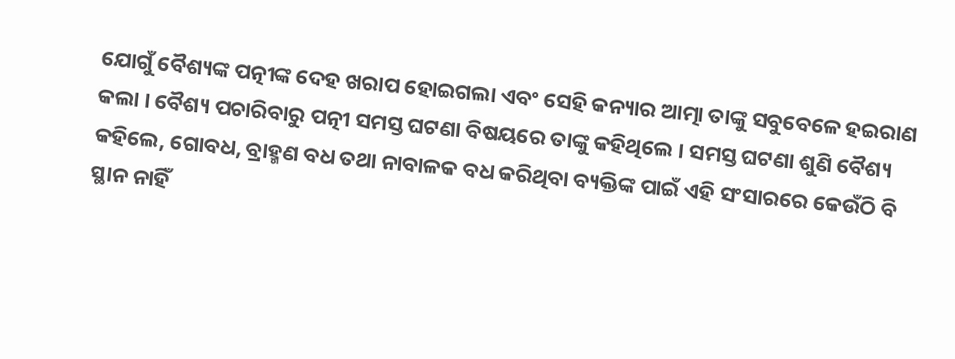ଯୋଗୁଁ ବୈଶ୍ୟଙ୍କ ପତ୍ନୀଙ୍କ ଦେହ ଖରାପ ହୋଇଗଲା ଏବଂ ସେହି କନ୍ୟାର ଆତ୍ମା ତାଙ୍କୁ ସବୁବେଳେ ହଇରାଣ କଲା । ବୈଶ୍ୟ ପଚାରିବାରୁ ପତ୍ନୀ ସମସ୍ତ ଘଟଣା ବିଷୟରେ ତାଙ୍କୁ କହିଥିଲେ । ସମସ୍ତ ଘଟଣା ଶୁଣି ବୈଶ୍ୟ କହିଲେ, ଗୋବଧ, ବ୍ରାହ୍ମଣ ବଧ ତଥା ନାବାଳକ ବଧ କରିଥିବା ବ୍ୟକ୍ତିଙ୍କ ପାଇଁ ଏହି ସଂସାରରେ କେଉଁଠି ବି ସ୍ଥାନ ନାହିଁ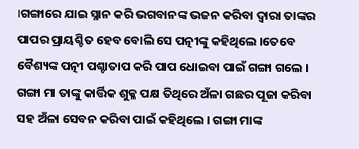।ଗଙ୍ଗାରେ ଯାଇ ସ୍ନାନ କରି ଭଗବାନଙ୍କ ଭଜନ କରିବା ଦ୍ୱାରା ତାଙ୍କର ପାପର ପ୍ରାୟଶ୍ଚିତ ହେବ ବୋଲି ସେ ପତ୍ନୀଙ୍କୁ କହିଥିଲେ ।ତେବେ ବୈଶ୍ୟଙ୍କ ପତ୍ନୀ ପଶ୍ଚାତାପ କରି ପାପ ଧୋଇବା ପାଇଁ ଗଙ୍ଗା ଗଲେ । ଗଙ୍ଗା ମା ତାଙ୍କୁ କାର୍ତ୍ତିକ ଶୁକ୍ଳ ପକ୍ଷ ତିଥିରେ ଅଁଳା ଗଛର ପୂଜା କରିବା ସହ ଅଁଳା ସେବନ କରିବା ପାଇଁ କହିଥିଲେ । ଗଙ୍ଗା ମାଙ୍କ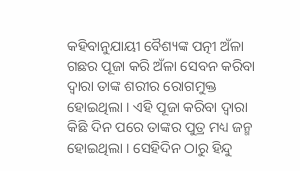କହିବାନୁଯାୟୀ ବୈଶ୍ୟଙ୍କ ପତ୍ନୀ ଅଁଳା ଗଛର ପୂଜା କରି ଅଁଳା ସେବନ କରିବା ଦ୍ୱାରା ତାଙ୍କ ଶରୀର ରୋଗମୁକ୍ତ ହୋଇଥିଲା । ଏହି ପୂଜା କରିବା ଦ୍ୱାରା କିଛି ଦିନ ପରେ ତାଙ୍କର ପୁତ୍ର ମଧ୍ୟ ଜନ୍ମ ହୋଇଥିଲା । ସେହିଦିନ ଠାରୁ ହିନ୍ଦୁ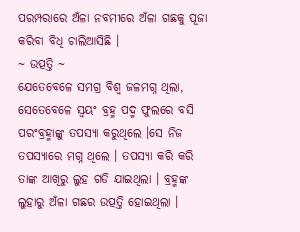ପରମ୍ପରାରେ ଅଁଳା ନବମୀରେ ଅଁଳା ଗଛକୁ ପୂଜା କରିବା ବିଧି ଚାଲିଆସିଛି ।
~ ଉତ୍ପତ୍ତି ~
ଯେତେବେଳେ ସମଗ୍ର ବିଶ୍ୱ ଜଳମଗ୍ନ ଥିଲା, ସେତେବେଳେ ସ୍ୱୟଂ ବ୍ରହ୍ମ ପଦ୍ମ ଫୁଲରେ ବସି ପରଂବ୍ରହ୍ମାଙ୍କୁ ତପସ୍ୟା କରୁଥିଲେ ।ସେ ନିଜ ତପସ୍ୟାରେ ମଗ୍ନ ଥିଲେ । ତପସ୍ୟା କରି କରି ତାଙ୍କ ଆଖିରୁ ଲୁହ ଗଡି ଯାଇଥିଲା । ବ୍ରହ୍ମଙ୍କ ଲୁହାରୁ ଅଁଳା ଗଛର ଉତ୍ପତ୍ତି ହୋଇଥିଲା ।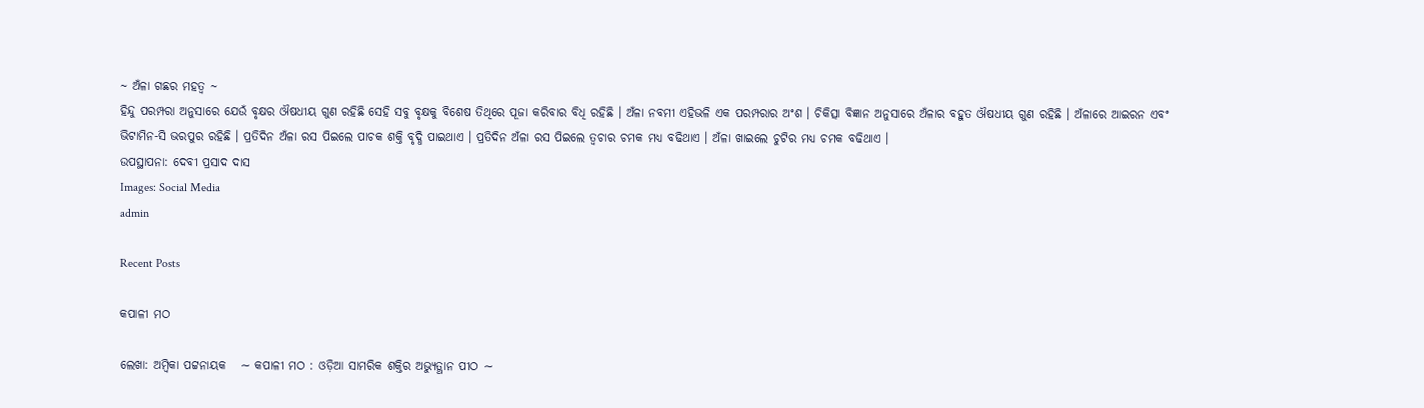~ ଅଁଳା ଗଛର ମହତ୍ୱ ~
ହିନ୍ଦୁ ପରମ୍ପରା ଅନୁସାରେ ଯେଉଁ ବୃକ୍ଷର ଔଷଧୀୟ ଗୁଣ ରହିଛି ସେହି ସବୁ ବୃକ୍ଷକୁ ବିଶେଷ ତିଥିରେ ପୂଜା କରିବାର ବିଧି ରହିଛି । ଅଁଳା ନବମୀ ଏହିଭଳି ଏକ ପରମ୍ପରାର ଅଂଶ । ଚିକିତ୍ସା ବିଜ୍ଞାନ ଅନୁସାରେ ଅଁଳାର ବହୁତ ଔଷଧୀୟ ଗୁଣ ରହିଛି । ଅଁଳାରେ ଆଇରନ ଏବଂ ଭିଟାମିନ-ସି ଭରପୁର ରହିଛି । ପ୍ରତିଦିନ ଅଁଳା ରସ ପିଇଲେ ପାଚକ ଶକ୍ତି ବୃଦ୍ଧି ପାଇଥାଏ । ପ୍ରତିଦିନ ଅଁଳା ରସ ପିଇଲେ ତ୍ୱଚାର ଚମକ ମଧ୍ୟ ବଢିଥାଏ । ଅଁଳା ଖାଇଲେ ଚୁଟିର ମଧ୍ୟ ଚମକ ବଢିଥାଏ ।
ଉପସ୍ଥାପନା: ଦେବୀ ପ୍ରସାଦ ଦାସ
Images: Social Media
admin

Recent Posts

କପାଳୀ ମଠ

ଲେଖା: ଅମ୍ବିକା ପଟ୍ଟନାୟକ   ∼ କପାଳୀ ମଠ : ଓଡ଼ିଆ ସାମରିକ ଶକ୍ତିର ଅଭ୍ୟୁତ୍ଥାନ ପୀଠ ∼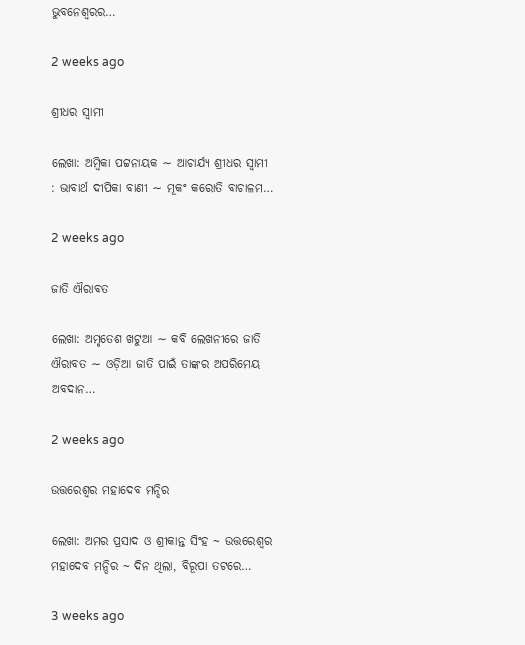ଭୁବନେଶ୍ୱରର…

2 weeks ago

ଶ୍ରୀଧର ସ୍ୱାମୀ

ଲେଖା: ଅମ୍ବିକା ପଟ୍ଟନାୟକ ∼ ଆଚାର୍ଯ୍ୟ ଶ୍ରୀଧର ସ୍ୱାମୀ : ଭାବାର୍ଥ ଦୀପିକା ବାଣୀ ∼ ମୂକଂ କରୋତି ବାଚାଳମ…

2 weeks ago

ଜାତି ଐରାବତ

ଲେଖା: ଅମୃତେଶ ଖଟୁଆ ∼ କବି ଲେଖନୀରେ ଜାତି ଐରାବତ ∼ ଓଡ଼ିଆ ଜାତି ପାଇଁ ତାଙ୍କର ଅପରିମେୟ ଅବଦାନ…

2 weeks ago

ଉତ୍ତରେଶ୍ଵର ମହାଦେବ ମନ୍ଦିର

ଲେଖା: ଅମର ପ୍ରସାଦ ଓ ଶ୍ରୀକାନ୍ତ ସିଂହ ~ ଉତ୍ତରେଶ୍ଵର ମହାଦେବ ମନ୍ଦିର ~ ଦିନ ଥିଲା, ବିରୂପା ତଟରେ…

3 weeks ago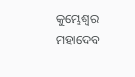କୁମ୍ଭେଶ୍ୱର ମହାଦେବ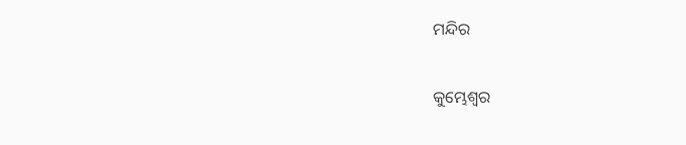ମନ୍ଦିର

କୁମ୍ଭେଶ୍ୱର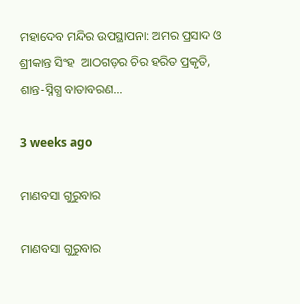ମହାଦେବ ମନ୍ଦିର ଉପସ୍ଥାପନା: ଅମର ପ୍ରସାଦ ଓ ଶ୍ରୀକାନ୍ତ ସିଂହ  ଆଠଗଡ଼ର ଚିର ହରିତ ପ୍ରକୃତି, ଶାନ୍ତ-ସ୍ନିଗ୍ଧ ବାତାବରଣ…

3 weeks ago

ମାଣବସା ଗୁରୁବାର

ମାଣବସା ଗୁରୁବାର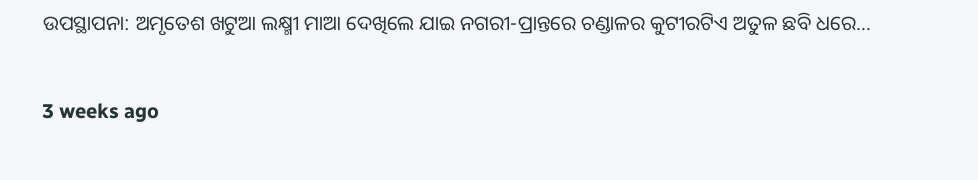ଉପସ୍ଥାପନା: ଅମୃତେଶ ଖଟୁଆ ଲକ୍ଷ୍ମୀ ମାଆ ଦେଖିଲେ ଯାଇ ନଗରୀ-ପ୍ରାନ୍ତରେ ଚଣ୍ଡାଳର କୁଟୀରଟିଏ ଅତୁଳ ଛବି ଧରେ…

3 weeks ago